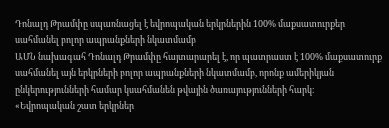Դոնալդ Թրամփը սպառնացել է եվրոպական երկրներին 100% մաքսատուրքեր սահմանել բոլոր ապրանքների նկատմամբ
ԱՄՆ նախագահ Դոնալդ Թրամփը հայտարարել է, որ պատրաստ է 100% մաքսատուրք սահմանել այն երկրների բոլոր ապրանքների նկատմամբ, որոնք ամերիկյան ընկերությունների համար կսահմանեն թվային ծառայությունների հարկ։
«Եվրոպական շատ երկրներ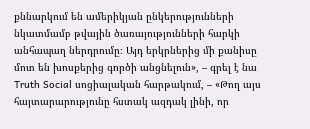քննարկում են ամերիկյան ընկերությունների նկատմամբ թվային ծառայությունների հարկի անհապաղ ներդրումը։ Այդ երկրներից մի քանիսը մոտ են խոսքերից գործի անցնելուն», – գրել է նա Truth Social սոցիալական հարթակում, – «Թող այս հայտարարությունը հստակ ազդակ լինի, որ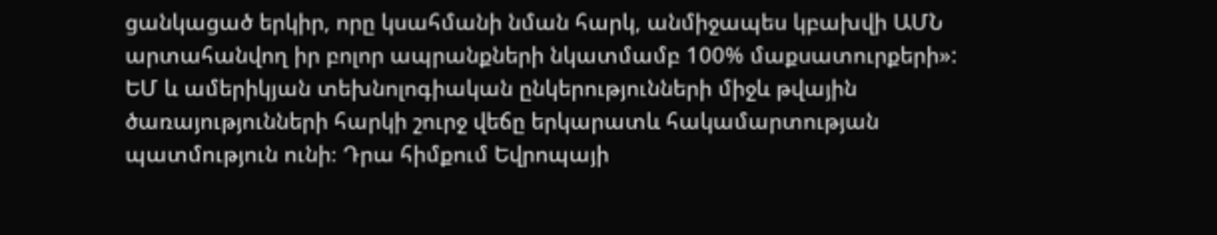ցանկացած երկիր, որը կսահմանի նման հարկ, անմիջապես կբախվի ԱՄՆ արտահանվող իր բոլոր ապրանքների նկատմամբ 100% մաքսատուրքերի»:
ԵՄ և ամերիկյան տեխնոլոգիական ընկերությունների միջև թվային ծառայությունների հարկի շուրջ վեճը երկարատև հակամարտության պատմություն ունի։ Դրա հիմքում Եվրոպայի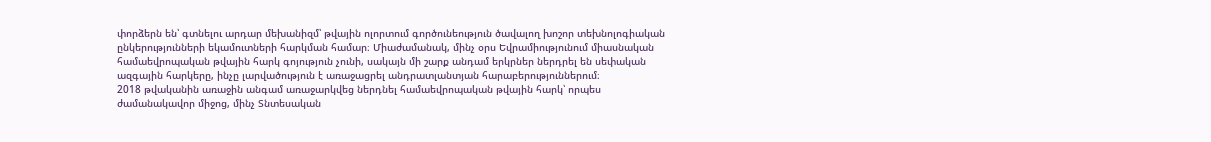փորձերն են՝ գտնելու արդար մեխանիզմ՝ թվային ոլորտում գործունեություն ծավալող խոշոր տեխնոլոգիական ընկերությունների եկամուտների հարկման համար։ Միաժամանակ, մինչ օրս Եվրամիությունում միասնական համաեվրոպական թվային հարկ գոյություն չունի, սակայն մի շարք անդամ երկրներ ներդրել են սեփական ազգային հարկերը, ինչը լարվածություն է առաջացրել անդրատլանտյան հարաբերություններում։
2018 թվականին առաջին անգամ առաջարկվեց ներդնել համաեվրոպական թվային հարկ՝ որպես ժամանակավոր միջոց, մինչ Տնտեսական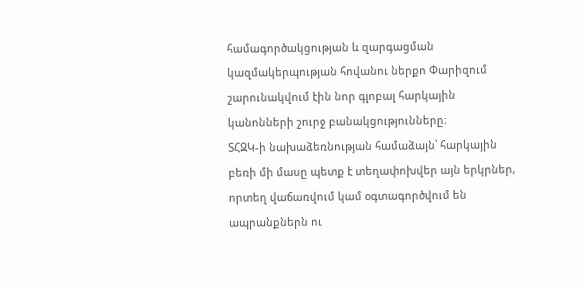համագործակցության և զարգացման կազմակերպության հովանու ներքո Փարիզում շարունակվում էին նոր գլոբալ հարկային կանոնների շուրջ բանակցությունները։
ՏՀԶԿ-ի նախաձեռնության համաձայն՝ հարկային բեռի մի մասը պետք է տեղափոխվեր այն երկրներ, որտեղ վաճառվում կամ օգտագործվում են ապրանքներն ու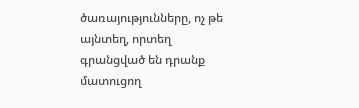ծառայությունները, ոչ թե այնտեղ, որտեղ գրանցված են դրանք մատուցող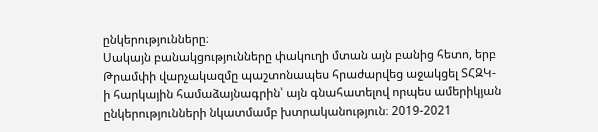ընկերությունները։
Սակայն բանակցությունները փակուղի մտան այն բանից հետո, երբ Թրամփի վարչակազմը պաշտոնապես հրաժարվեց աջակցել ՏՀԶԿ-ի հարկային համաձայնագրին՝ այն գնահատելով որպես ամերիկյան ընկերությունների նկատմամբ խտրականություն։ 2019-2021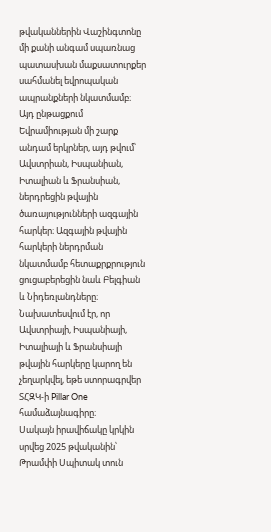թվականներին Վաշինգտոնը մի քանի անգամ սպառնաց պատասխան մաքսատուրքեր սահմանել եվրոպական ապրանքների նկատմամբ։
Այդ ընթացքում Եվրամիության մի շարք անդամ երկրներ, այդ թվում՝ Ավստրիան, Իսպանիան, Իտալիան և Ֆրանսիան, ներդրեցին թվային ծառայությունների ազգային հարկեր։ Ազգային թվային հարկերի ներդրման նկատմամբ հետաքրքրություն ցուցաբերեցին նաև Բելգիան և Նիդեռլանդները։
Նախատեսվում էր, որ Ավստրիայի, Իսպանիայի, Իտալիայի և Ֆրանսիայի թվային հարկերը կարող են չեղարկվել, եթե ստորագրվեր ՏՀԶԿ-ի Pillar One համաձայնագիրը։
Սակայն իրավիճակը կրկին սրվեց 2025 թվականին՝ Թրամփի Սպիտակ տուն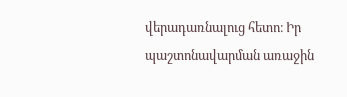վերադառնալուց հետո։ Իր պաշտոնավարման առաջին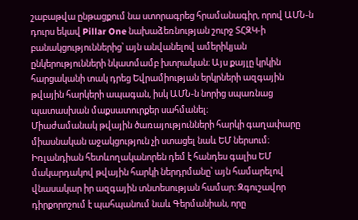շաբաթվա ընթացքում նա ստորագրեց հրամանագիր, որով ԱՄՆ-ն դուրս եկավ Pillar One նախաձեռնության շուրջ ՏՀԶԿ-ի բանակցություններից՝ այն անվանելով ամերիկյան ընկերությունների նկատմամբ խտրական։ Այս քայլը կրկին հարցականի տակ դրեց Եվրամիության երկրների ազգային թվային հարկերի ապագան, իսկ ԱՄՆ-ն նորից սպառնաց պատասխան մաքսատուրքեր սահմանել։
Միաժամանակ թվային ծառայությունների հարկի գաղափարը միասնական աջակցություն չի ստացել նաև ԵՄ ներսում։ Իռլանդիան հետևողականորեն դեմ է հանդես գալիս ԵՄ մակարդակով թվային հարկի ներդրմանը՝ այն համարելով վնասակար իր ազգային տնտեսության համար։ Զգուշավոր դիրքորոշում է պահպանում նաև Գերմանիան, որը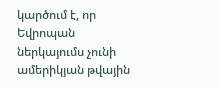կարծում է, որ Եվրոպան ներկայումս չունի ամերիկյան թվային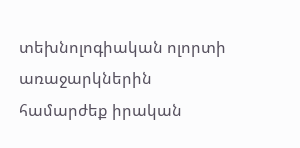տեխնոլոգիական ոլորտի առաջարկներին համարժեք իրական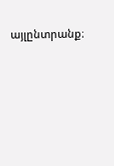այլընտրանք։